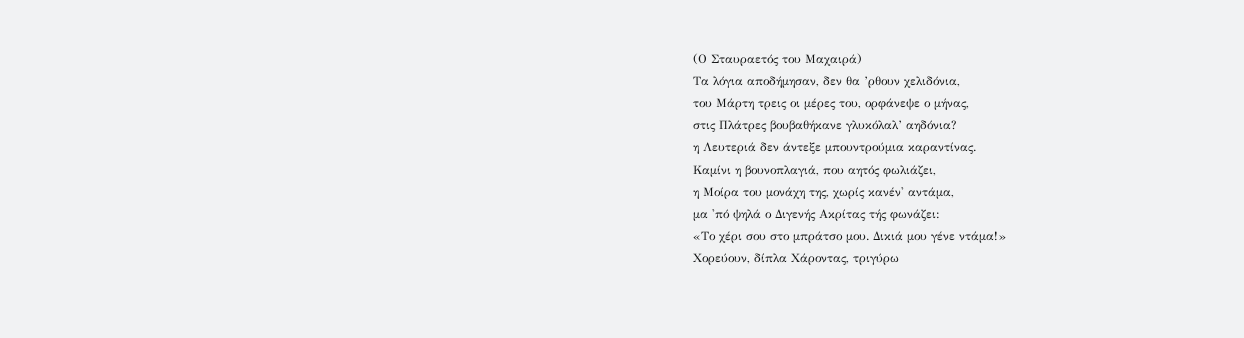(Ο Σταυραετός του Μαχαιρά)
Tα λόγια αποδήμησαν, δεν θα ’ρθουν χελιδόνια,
του Μάρτη τρεις οι μέρες του, ορφάνεψε ο μήνας,
στις Πλάτρες βουβαθήκανε γλυκόλαλ’ αηδόνια?
η Λευτεριά δεν άντεξε μπουντρούμια καραντίνας.
Καμίνι η βουνοπλαγιά, που αητός φωλιάζει,
η Μοίρα του μονάχη της, χωρίς κανέν' αντάμα,
μα 'πό ψηλά ο Διγενής Ακρίτας τής φωνάζει:
«Το χέρι σου στο μπράτσο μου. Δικιά μου γένε ντάμα!»
Χορεύουν, δίπλα Χάροντας, τριγύρω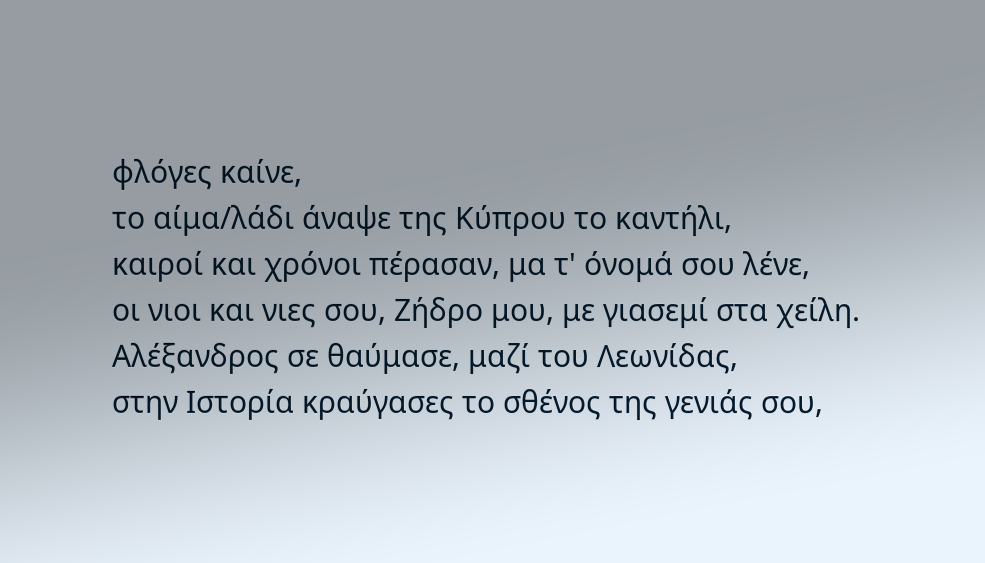φλόγες καίνε,
το αίμα/λάδι άναψε της Κύπρου το καντήλι,
καιροί και χρόνοι πέρασαν, μα τ' όνομά σου λένε,
οι νιοι και νιες σου, Ζήδρο μου, με γιασεμί στα χείλη.
Αλέξανδρος σε θαύμασε, μαζί του Λεωνίδας,
στην Iστορία κραύγασες το σθένος της γενιάς σου,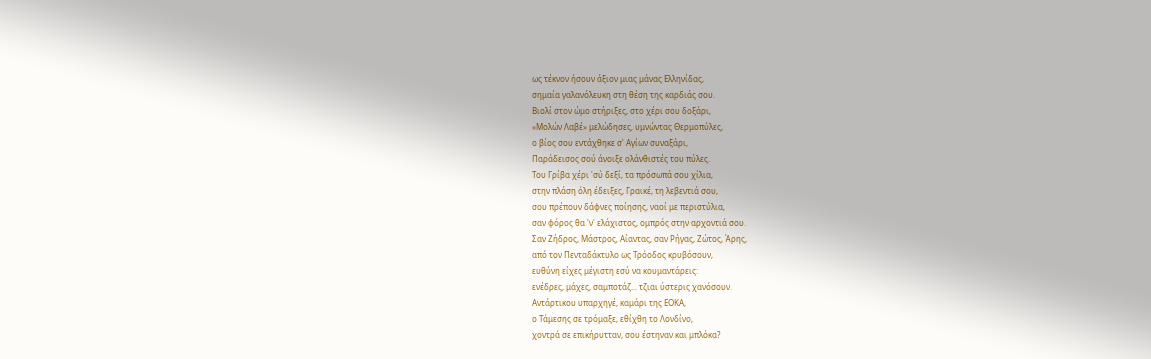ως τέκνον ήσουν άξιον μιας μάνας Ελληνίδας,
σημαία γαλανόλευκη στη θέση της καρδιάς σου.
Βιολί στον ώμο στήριξες, στο χέρι σου δοξάρι,
«Μολών Λαβέ» μελώδησες, υμνώντας Θερμοπύλες,
ο βίος σου εντάχθηκε σ' Αγίων συναξάρι,
Παράδεισος σού άνοιξε ολάνθιστές του πύλες.
Του Γρίβα χέρι 'σύ δεξί, τα πρόσωπά σου χίλια,
στην πλάση όλη έδειξες, Γραικέ, τη λεβεντιά σου,
σου πρέπουν δάφνες ποίησης, ναοί με περιστύλια,
σαν φόρος θα 'ν' ελάχιστος, ομπρός στην αρχοντιά σου.
Σαν Ζήδρος, Μάστρος, Αίαντας, σαν Ρήγας, Ζώτος, Άρης,
από τον Πενταδάκτυλο ως Τρόοδος κρυβόσουν,
ευθύνη είχες μέγιστη εσύ να κουμαντάρεις:
ενέδρες, μάχες, σαμποτάζ... τζιαι ύστερις χανόσουν.
Αντάρτικου υπαρχηγέ, καμάρι της ΕΟΚΑ,
ο Τάμεσης σε τρόμαξε, εθίχθη το Λονδίνο,
χοντρά σε επικήρυτταν, σου έστηναν και μπλόκα?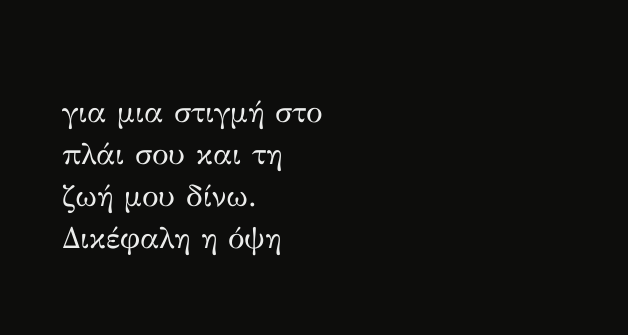για μια στιγμή στο πλάι σου και τη ζωή μου δίνω.
Δικέφαλη η όψη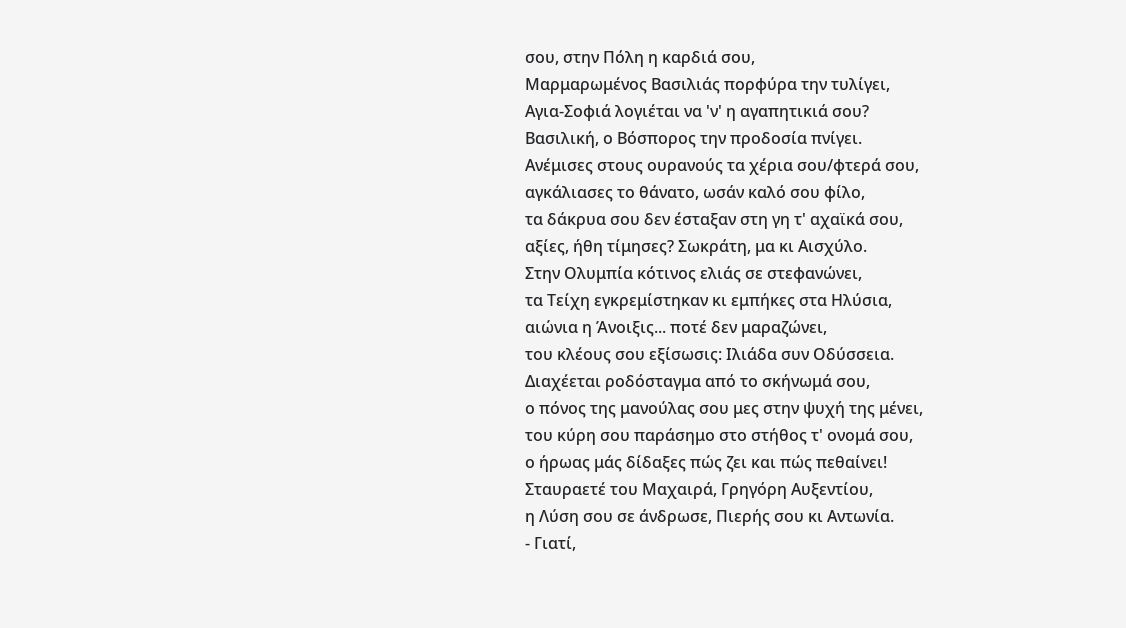σου, στην Πόλη η καρδιά σου,
Μαρμαρωμένος Βασιλιάς πορφύρα την τυλίγει,
Αγια-Σοφιά λογιέται να 'ν' η αγαπητικιά σου?
Βασιλική, ο Βόσπορος την προδοσία πνίγει.
Ανέμισες στους ουρανούς τα χέρια σου/φτερά σου,
αγκάλιασες το θάνατο, ωσάν καλό σου φίλο,
τα δάκρυα σου δεν έσταξαν στη γη τ' αχαϊκά σου,
αξίες, ήθη τίμησες? Σωκράτη, μα κι Αισχύλο.
Στην Ολυμπία κότινος ελιάς σε στεφανώνει,
τα Τείχη εγκρεμίστηκαν κι εμπήκες στα Ηλύσια,
αιώνια η Άνοιξις... ποτέ δεν μαραζώνει,
του κλέους σου εξίσωσις: Ιλιάδα συν Οδύσσεια.
Διαχέεται ροδόσταγμα από το σκήνωμά σου,
ο πόνος της μανούλας σου μες στην ψυχή της μένει,
του κύρη σου παράσημο στο στήθος τ' ονομά σου,
ο ήρωας μάς δίδαξες πώς ζει και πώς πεθαίνει!
Σταυραετέ του Μαχαιρά, Γρηγόρη Αυξεντίου,
η Λύση σου σε άνδρωσε, Πιερής σου κι Αντωνία.
- Γιατί,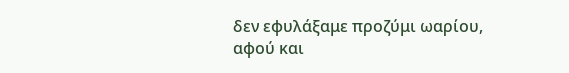δεν εφυλάξαμε προζύμι ωαρίου,
αφού και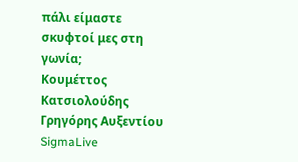πάλι είμαστε σκυφτοί μες στη γωνία;
Koυμέττος Κατσιολούδης
Γρηγόρης Αυξεντίου
SigmaLive